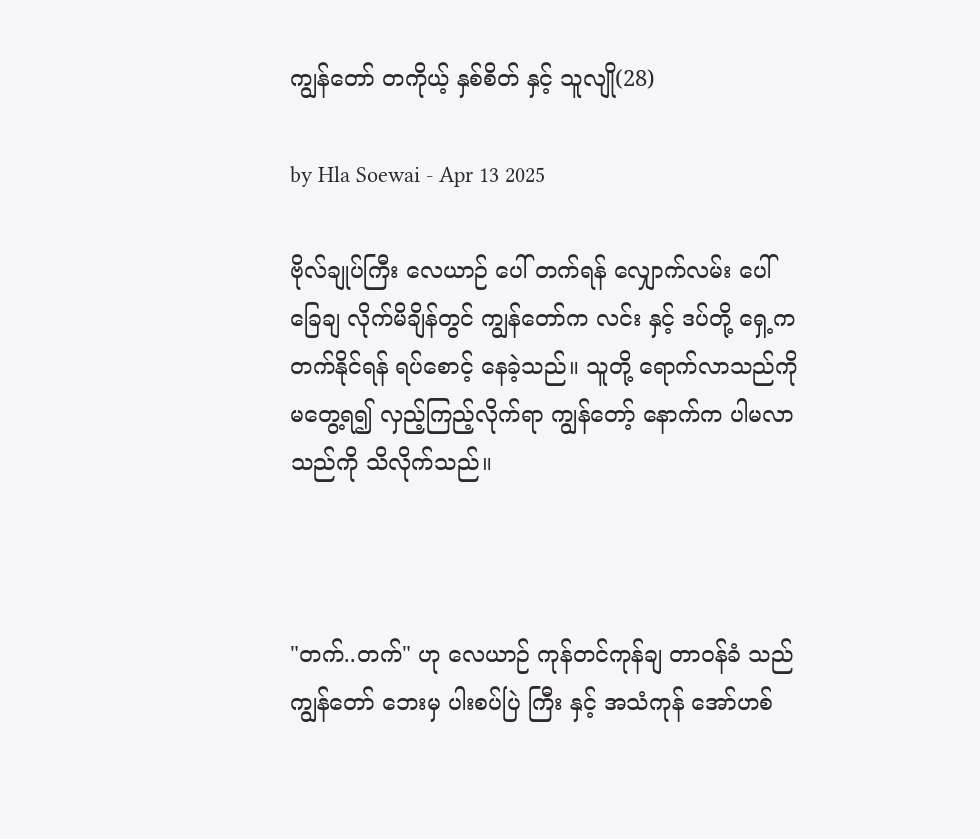ကျွန်တော် တကိုယ့် နှစ်စိတ် နှင့် သူလျို(28)

by Hla Soewai - Apr 13 2025

ဗိုလ်ချုပ်ကြီး လေယာဉ် ပေါ် တက်ရန် လျှောက်လမ်း ပေါ် ခြေချ လိုက်မိချိန်တွင် ကျွန်တော်က လင်း နှင့် ဒပ်တို့ ရှေ့က တက်နိုင်ရန် ရပ်စောင့် နေခဲ့သည်။ သူတို့ ရောက်လာသည်ကို မတွေ့ရ၍ လှည့်ကြည့်လိုက်ရာ ကျွန်တော့် နောက်က ပါမလာသည်ကို သိလိုက်သည်။



"တက်..တက်" ဟု လေယာဉ် ကုန်တင်ကုန်ချ တာဝန်ခံ သည် ကျွန်တော် ဘေးမှ ပါးစပ်ပြဲ ကြီး နှင့် အသံကုန် အော်ဟစ်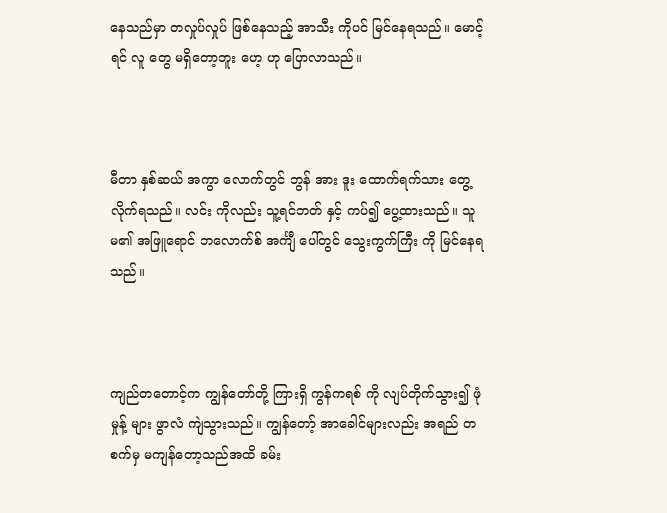နေသည်မှာ တလှုပ်လှုပ် ဖြစ်နေသည့် အာသီး ကိုပင် မြင်နေရသည်။ မောင့်ရင် လူ‌ တွေ မရှိတော့ဘူး ဟေ့ ဟု ပြောလာသည်။



မီတာ နှစ်ဆယ် အကွာ လောက်တွင် ဘွန် အား ဒူး ထောက်ရက်သား တွေ့လိုက်ရသည်။ လင်း ကိုလည်း သူ့ရင်ဘတ် နှင့် ကပ်၍ ပွေ့ထားသည်။ သူမ၏ အဖြူရောင် ဘလောက်စ် အင်္ကျီ ပေါ်တွင် သွေးကွက်ကြီး ကို မြင်နေရသည်။



ကျည်တတောင့်က ကျွန်တော်တို့ ကြားရှိ ကွန်ကရစ် ကို လျပ်တိုက်သွား၍ ဖုံမှုန့် များ ဖွာလံ ကျဲသွားသည်။ ကျွန်တော့် အာခေါင်များလည်း အရည် တစက်မှ မကျန်တော့သည်အထိ ခမ်း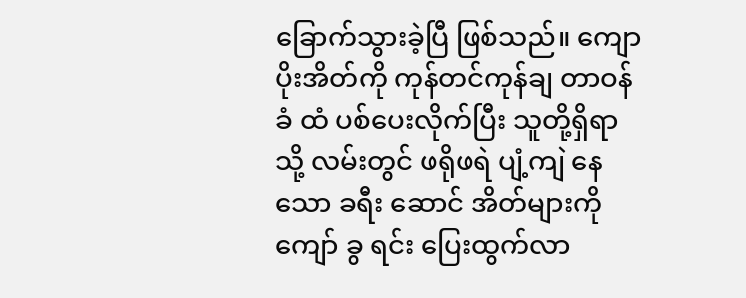ခြောက်သွားခဲ့ပြီ ဖြစ်သည်။ ကျောပိုးအိတ်ကို ကုန်တင်ကုန်ချ တာဝန်ခံ ထံ ပစ်ပေးလိုက်ပြီး သူတို့ရှိရာ သို့ လမ်းတွင် ဖရိုဖရဲ ပျံ့ကျဲ နေသော ခရီး‌ ဆောင် အိတ်များကို ကျော် ခွ ရင်း ပြေးထွက်လာ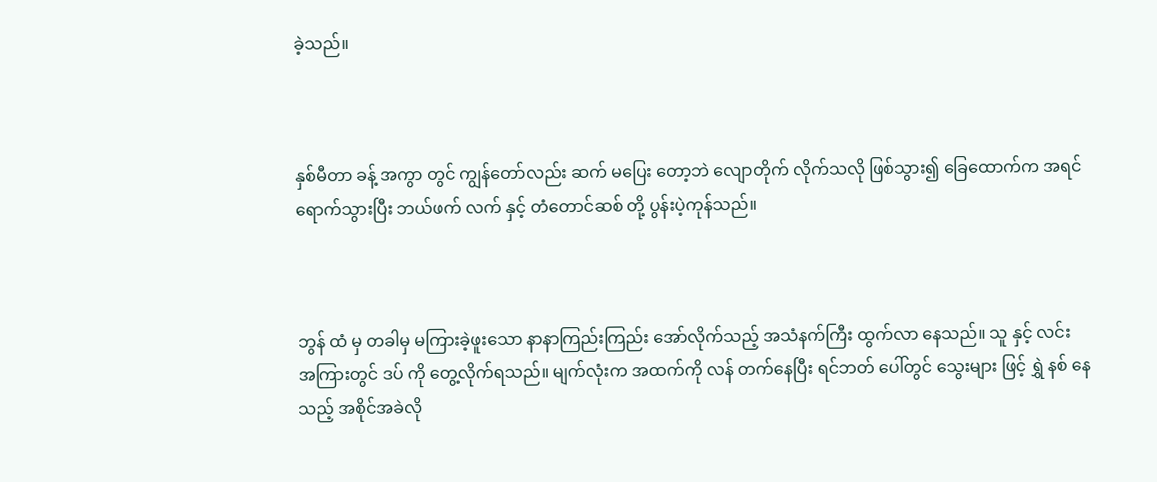ခဲ့သည်။



နှစ်မီတာ ခန့် အကွာ တွင် ကျွန်တော်လည်း ဆက် မပြေး တော့ဘဲ လျောတိုက် လိုက်သလို ဖြစ်သွား၍ ခြေထောက်က အရင်ရောက်သွားပြီး ဘယ်ဖက် လက် နှင့် တံတောင်ဆစ် တို့ ပွန်းပဲ့ကုန်သည်။



ဘွန် ထံ မှ တခါမှ မကြားခဲ့ဖူးသော နာနာကြည်းကြည်း အော်လိုက်သည့် အသံနက်ကြီး ထွက်လာ နေသည်။ သူ နှင့် လင်း အကြားတွင် ဒပ် ကို တွေ့လိုက်ရသည်။ မျက်လုံးက အထက်ကို လန် တက်နေပြီး ရင်ဘတ် ပေါ်တွင် သွေးများ ဖြင့် ရွှဲ နစ် နေသည့် အစိုင်အခဲလို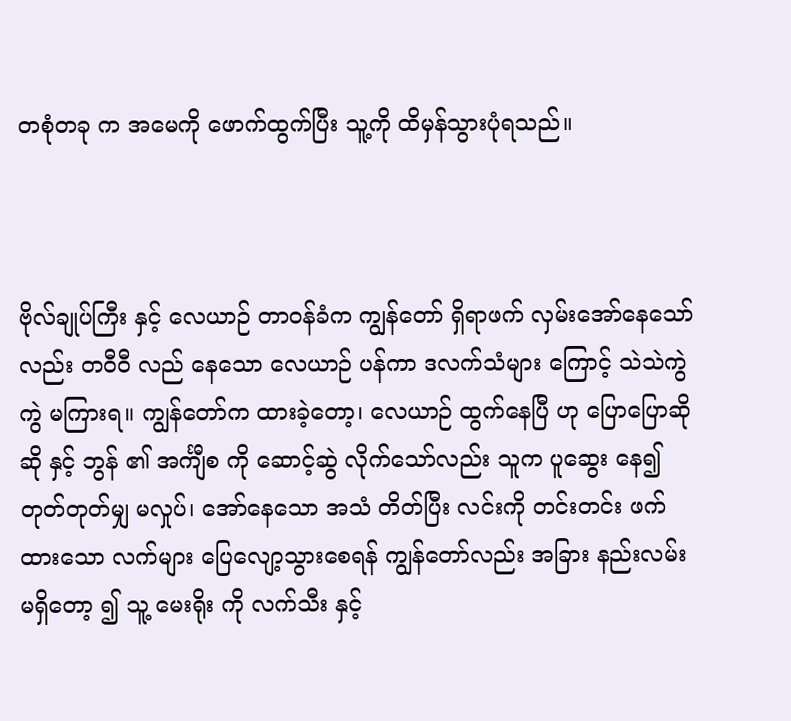တစုံတခု က အမေကို ဖောက်ထွက်ပြီး သူ့ကို ထိမှန်သွားပုံရသည်။



ဗိုလ်ချုပ်ကြီး နှင့် လေယာဉ် တာဝန်ခံက ကျွန်တော် ရှိရာဖက် လှမ်းအော်နေသော်လည်း တဝီဝီ လည် နေသော လေယာဉ် ပန်ကာ ဒလက်သံများ ကြောင့် သဲသဲကွဲကွဲ မကြားရ။ ကျွန်တော်က ထားခဲ့တော့၊ လေယာဉ် ထွက်နေပြီ ဟု ပြောပြောဆိုဆို နှင့် ဘွန် ၏ အင်္ကျီစ ကို ဆောင့်ဆွဲ လိုက်သော်လည်း သူက ပူဆွေး နေ၍ တုတ်တုတ်မျှ မလှုပ်၊ အော်နေသော အသံ တိတ်ပြီး လင်းကို တင်းတင်း ဖက်ထားသော လက်များ ပြေလျော့သွားစေရန် ကျွန်တော်လည်း အခြား နည်းလမ်း မရှိ‌တော့ ၍ သူ့ မေးရိုး ကို လက်သီး နှင့်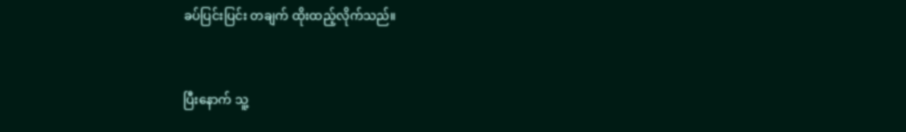ခပ်ပြင်းပြင်း တချက် ထိုးထည့်လိုက်သည်။



ပြီးနောက် သူ့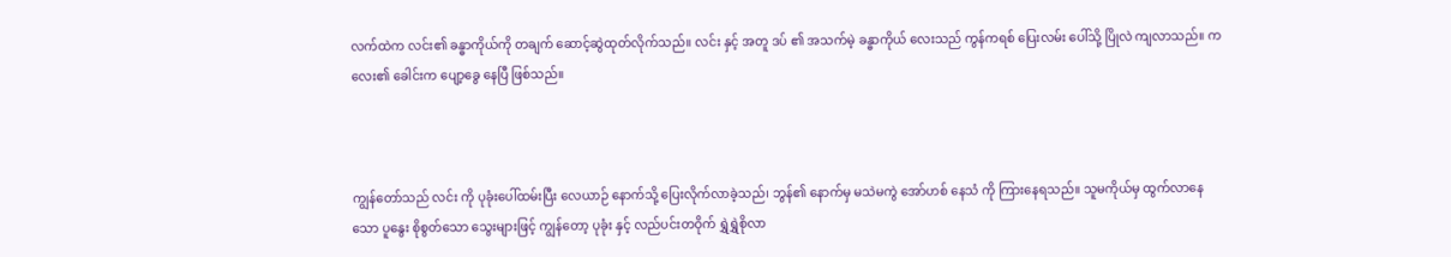လက်ထဲက လင်း၏ ခန္ဓာကိုယ်ကို တချက် ဆောင့်ဆွဲထုတ်လိုက်သည်။ လင်း နှင့် အတူ ဒပ် ၏ အသက်မဲ့ ခန္ဓာကိုယ် လေးသည် ကွန်ကရစ် ပြေးလမ်း ပေါ်သို့ ပြိုလဲ ကျလာသည်။ ကလေး၏ ခေါင်းက ပျော့ခွေ နေပြီ ဖြစ်သည်။



ကျွန်တော်သည် လင်း ကို ပုခုံးပေါ်ထမ်းပြီး လေယာဉ် နောက်သို့ ပြေးလိုက်လာခဲ့သည်၊ ဘွန်၏ နောက်မှ မသဲမကွဲ အော်ဟစ်‌ နေသံ ကို ကြားနေရသည်။ သူမကိုယ်မှ ထွက်လာနေသော ပူနွေး စိုစွတ်သော သွေးများဖြင့် ကျွန်တော့ ပုခုံး နှင့် လည်ပင်းတဝိုက် ရွှဲရွှဲစိုလာ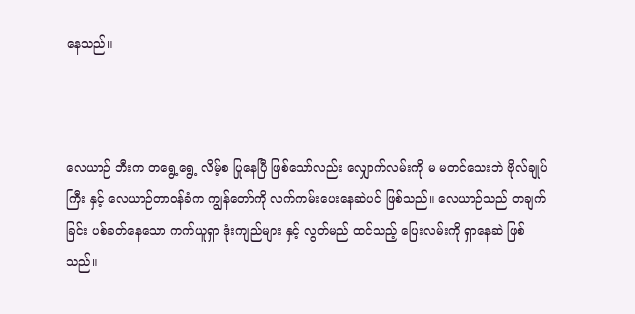နေသည်။



လေယာဉ် ဘီးက တရွေ့ရွေ့ လိမ့်စ ပြုနေပြီ ဖြစ်သော်လည်း လျှောက်လမ်းကို မ မတင်သေးဘဲ ဗိုလ်ချုပ်ကြီး နှင့် လေယာဉ်တာဝန်ခံက ကျွန်တော်ကို လက်ကမ်းပေးနေဆဲပင် ဖြစ်သည်။ လေယာဉ်သည် တချက်ခြင်း ပစ်ခတ်နေသော ကက်ယူရှာ ဒုံးကျည်များ နှင့် လွတ်မည် ထင်သည့် ပြေးလမ်းကို ရှာနေဆဲ ဖြစ်သည်။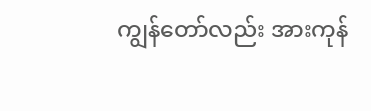ကျွန်တော်လည်း အားကုန်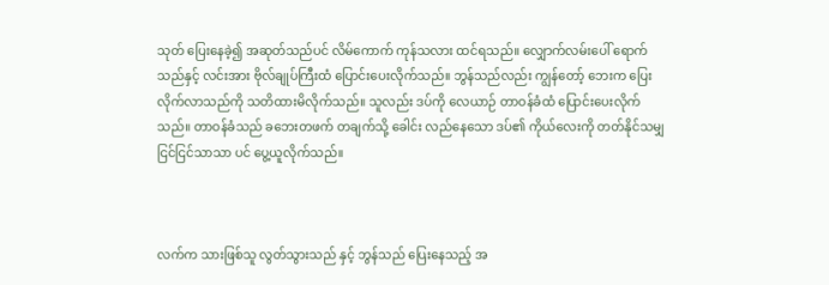သုတ် ပြေးနေခဲ့၍ အဆုတ်သည်ပင် လိမ်ကောက် ကုန်သလား ထင်ရသည်။ လျှောက်လမ်းပေါ် ရောက်သည်နှင့် လင်းအား ဗိုလ်ချုပ်ကြီးထံ ပြောင်းပေးလိုက်သည်။ ဘွန်သည်လည်း ကျွန်တော့် ဘေးက ပြေးလိုက်လာသည်ကို သတိထားမိလိုက်သည်။ သူလည်း ဒပ်ကို လေယာဉ် တာဝန်ခံထံ ပြောင်းပေးလိုက်သည်။ တာဝန်ခံသည် ခဘေးတဖက် တချက်သို့ ခေါင်း လည်နေသော ဒပ်၏ ကိုယ်လေးကို တတ်နိုင်သမျှ ငြင်ငြင်သာသာ ပင် ပွေ့ယူလိုက်သည်။



လက်က သားဖြစ်သူ လွတ်သွားသည် နှင့် ဘွန်သည် ပြေးနေသည့် အ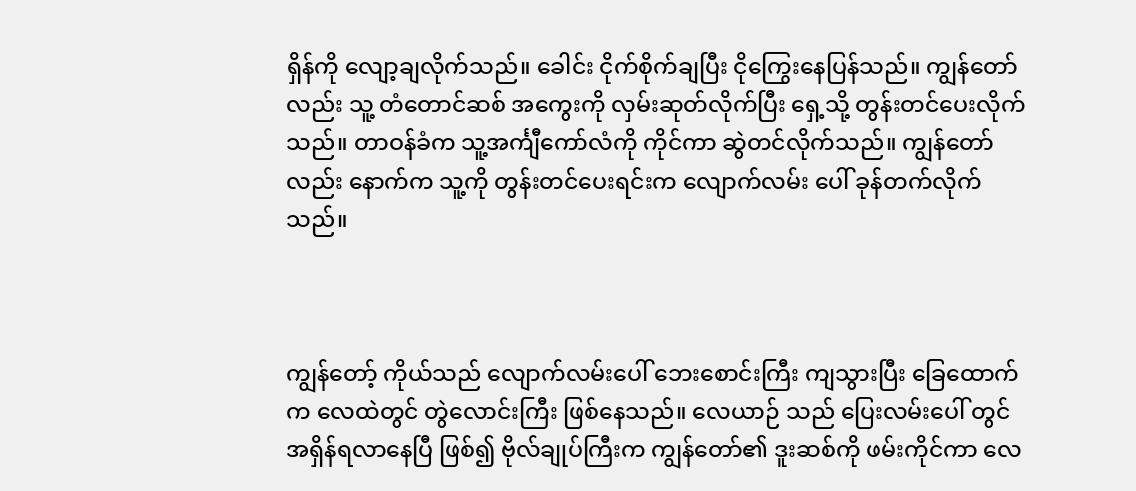ရှိန်ကို လျော့ချလိုက်သည်။ ခေါင်း ငိုက်စိုက်ချပြီး ငိုကြွေးနေပြန်သည်။ ကျွန်တော်လည်း သူ့ တံတောင်ဆစ် အကွေးကို လှမ်းဆုတ်လိုက်ပြီး ရှေ့သို့ တွန်းတင်ပေးလိုက်သည်။ တာဝန်ခံက သူ့အင်္ကျီကော်လံကို ကိုင်ကာ ဆွဲတင်လိုက်သည်။ ကျွန်တော်လည်း နောက်က သူ့ကို တွန်းတင်ပေးရင်းက လျောက်လမ်း ပေါ် ခုန်တက်လိုက်သည်။



ကျွန်တော့် ကိုယ်သည် လျောက်လမ်းပေါ် ဘေးစောင်းကြီး ကျသွားပြီး ခြေထောက်က လေထဲတွင် တွဲလောင်းကြီး ဖြစ်နေသည်။ လေယာဉ် သည် ပြေးလမ်းပေါ် တွင် အရှိန်ရလာနေပြီ ဖြစ်၍ ဗိုလ်ချုပ်ကြီးက ကျွန်တော်၏ ဒူးဆစ်ကို ဖမ်းကိုင်ကာ လေ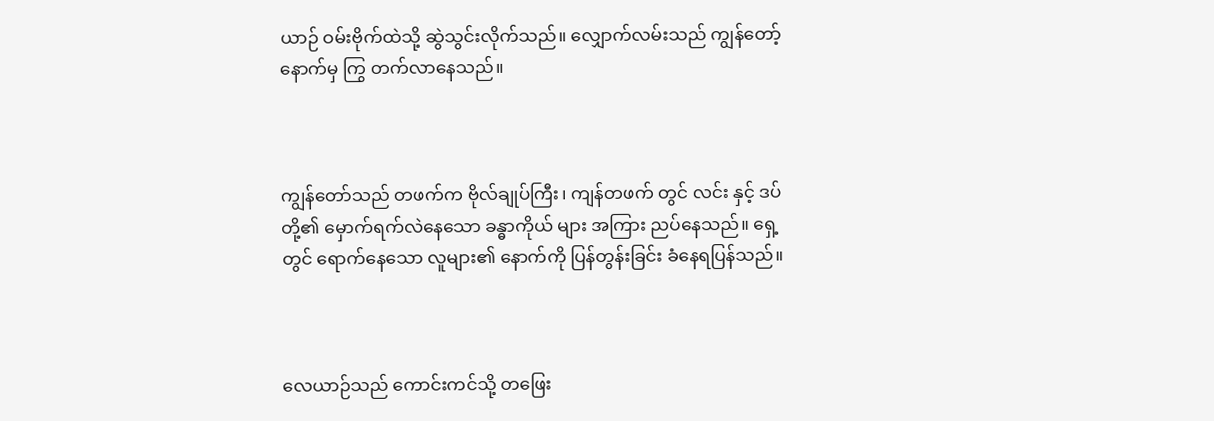ယာဉ် ဝမ်းဗိုက်ထဲသို့ ဆွဲသွင်းလိုက်သည်။ လျှောက်လမ်းသည် ကျွန်တော့် နောက်မှ ကြွ တက်လာနေသည်။



ကျွန်တော်သည် တဖက်က ဗိုလ်ချုပ်ကြီး၊ ကျန်တဖက် တွင် လင်း နှင့် ဒပ်တို့၏ မှောက်ရက်လဲနေသော ခန္ဓာကိုယ် များ အကြား ညပ်နေသည်။ ရှေ့တွင် ရောက်နေသော လူများ၏ နောက်ကို ပြန်တွန်းခြင်း ခံနေရပြန်သည်။



လေယာဉ်သည် ကောင်းကင်သို့ တဖြေး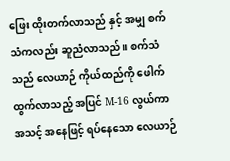ဖြေး ထိုးတက်လာသည် ‌နှင့် အမျှ စက်သံကလည်း ဆူညံလာသည်။ စက်သံသည် လေယာဉ် ကိုယ်ထည်ကို ဖေါက်ထွက်လာသည့် အပြင် M-16 လွယ်ကာ အသင့် အနေဖြင့် ရပ်နေသော လေယာဉ်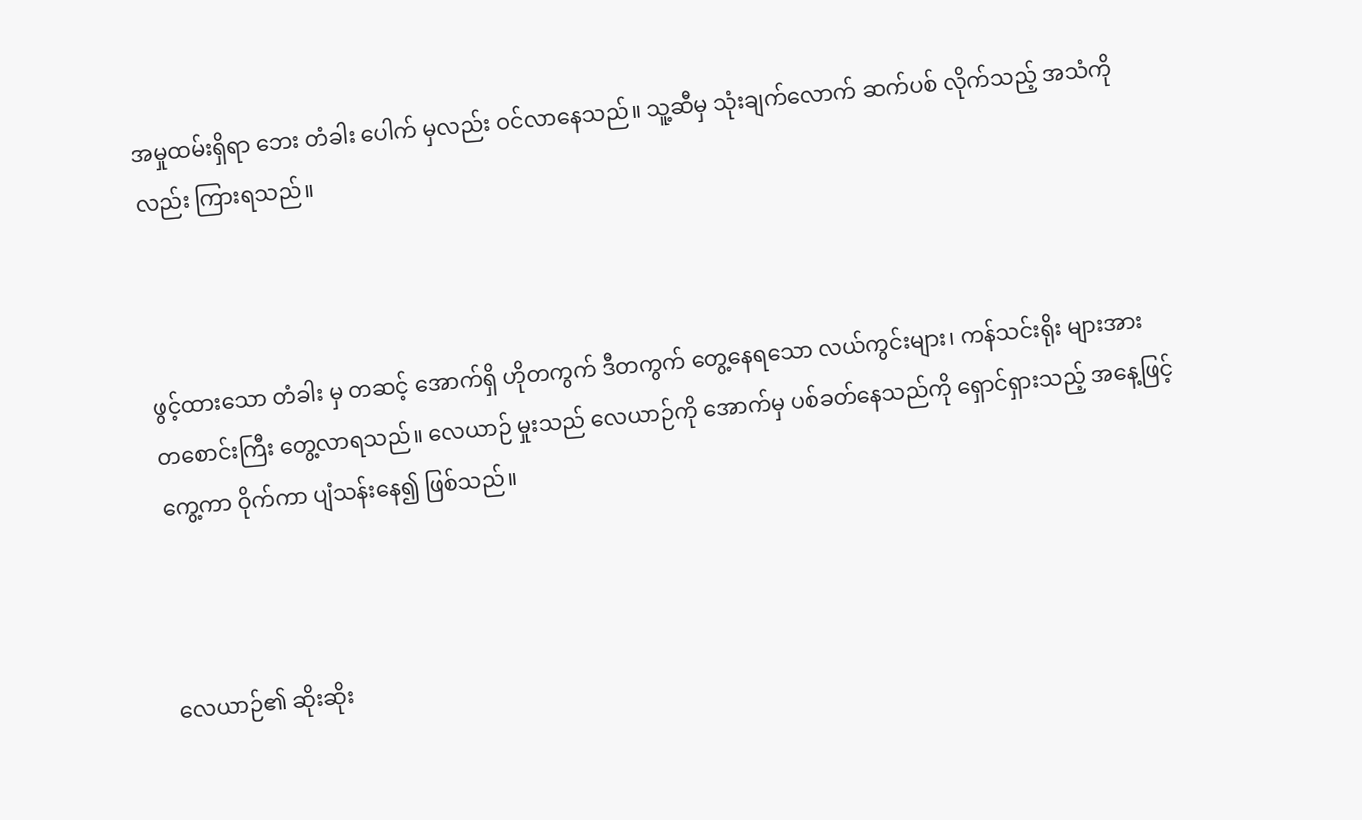အမှုထမ်းရှိရာ ဘေး တံခါး ပေါက် မှလည်း ဝင်လာနေသည်။ သူ့ဆီမှ သုံးချက်လောက် ဆက်ပစ် လိုက်သည့် အသံကိုလည်း ကြားရသည်။



ဖွင့်ထားသော တံခါး မှ တဆင့် အောက်ရှိ ဟိုတကွက် ဒီတကွက် တွေ့နေရသော လယ်ကွင်းများ၊ ကန်သင်းရိုး များအား တစောင်းကြီး တွေ့လာရသည်။ လေယာဉ် မှုးသည် လေယာဉ်ကို အောက်မှ ပစ်ခတ်နေသည်ကို ရှောင်ရှားသည့် အနေ့ဖြင့် ကွေ့ကာ ဝိုက်ကာ ပျံသန်းနေ၍ ဖြစ်သည်။



လေယာဉ်၏ ဆိုးဆိုး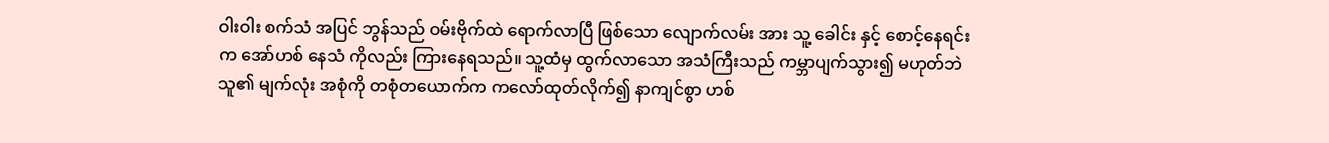ဝါးဝါး စက်သံ အပြင် ဘွန်သည် ဝမ်းဗိုက်ထဲ ရောက်လာပြီ ဖြစ်သော လျောက်လမ်း အား သူ့ ခေါင်း နှင့် စောင့်နေရင်းက အော်ဟစ် နေသံ ကိုလည်း ကြားနေရသည်။ သူ့ထံမှ ထွက်လာသော အသံကြီးသည် ကမ္ဘာပျက်သွား၍ မဟုတ်ဘဲ သူ၏ မျက်လုံး အစုံကို တစုံတယောက်က ‌ကလော်ထုတ်လိုက်၍ နာကျင်စွာ ဟစ်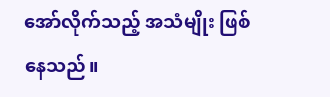အော်လိုက်သည့် အသံမျိုး ဖြစ်နေသည်။